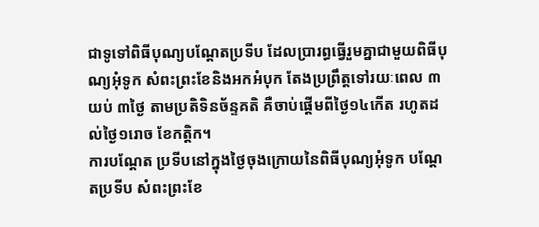ជាទូទៅពិធីបុណ្យបណ្តែតប្រទីប ដែលប្រារព្ធធ្វើរួមគ្នាជាមួយពិធីបុណ្យអុំទូក សំពះព្រះខែនិងអកអំបុក តែងប្រព្រឹត្តទៅរយៈពេល ៣យប់ ៣ថ្ងៃ តាមប្រតិទិនច័ន្ទគតិ គឺចាប់ផ្តើមពីថ្ងៃ១៤កើត រហូតដល់ថ្ងៃ១រោច ខែកត្តិក។
ការបណ្ដែត ប្រទីបនៅក្នុងថ្ងៃចុងក្រោយនៃពិធីបុណ្យអុំទូក បណ្ដែតប្រទីប សំពះព្រះខែ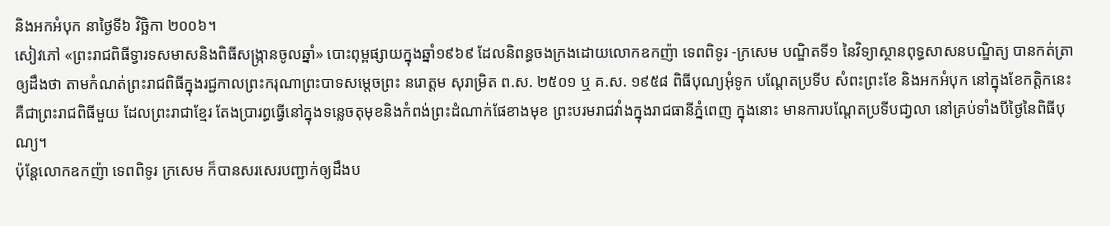និងអកអំបុក នាថ្ងៃទី៦ វិច្ឆិកា ២០០៦។
សៀវភៅ «ព្រះរាជពិធីទ្វារទសមាសនិងពិធីសង្ក្រានចូលឆ្នាំ» បោះពុម្ពផ្សាយក្នុងឆ្នាំ១៩៦៩ ដែលនិពន្ធចងក្រងដោយលោកឧកញ៉ា ទេពពិទូរ -ក្រសេម បណ្ឌិតទី១ នៃវិទ្យាស្ថានពុទ្ធសាសនបណ្ឌិត្យ បានកត់ត្រាឲ្យដឹងថា តាមកំណត់ព្រះរាជពិធីក្នុងរជ្ជកាលព្រះករុណាព្រះបាទសម្តេចព្រះ នរោត្តម សុរាម្រិត ព.ស. ២៥០១ ឬ គ.ស. ១៩៥៨ ពិធីបុណ្យអុំទូក បណ្តែតប្រទីប សំពះព្រះខែ និងអកអំបុក នៅក្នុងខែកត្តិកនេះ គឺជាព្រះរាជពិធីមួយ ដែលព្រះរាជាខ្មែរ តែងប្រារព្ធធ្វើនៅក្នុងទន្លេចតុមុខនិងកំពង់ព្រះដំណាក់ផែខាងមុខ ព្រះបរមរាជវាំងក្នុងរាជធានីភ្នំពេញ ក្នុងនោះ មានការបណ្តែតប្រទីបជា្វលា នៅគ្រប់ទាំងបីថ្ងៃនៃពិធីបុណ្យ។
ប៉ុន្តែលោកឧកញ៉ា ទេពពិទូរ ក្រសេម ក៏បានសរសេរបញ្ជាក់ឲ្យដឹងប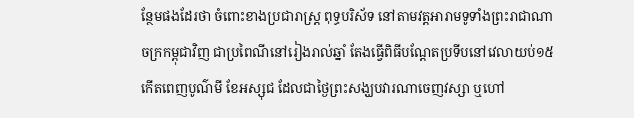ន្ថែមផងដែរថា ចំពោះខាងប្រជារាស្ត្រ ពុទ្ធបរិស័ទ នៅតាមវត្តអារាមទូទាំងព្រះរាជាណាចក្រកម្ពុជាវិញ ជាប្រពៃណីនៅរៀងរាល់ឆ្នាំ តែងធ្វើពិធីបណ្តែតប្រទីបនៅវេលាយប់១៥ កើតពេញបូណ៌មី ខែអស្សុជ ដែលជាថ្ងៃព្រះសង្ឃបវារណាចេញវស្សា ឬហៅ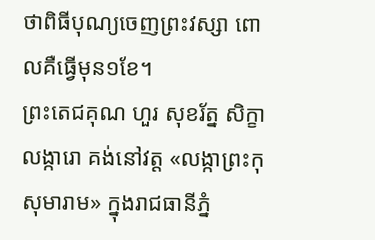ថាពិធីបុណ្យចេញព្រះវស្សា ពោលគឺធ្វើមុន១ខែ។
ព្រះតេជគុណ ហួរ សុខរ័ត្ន សិក្ខាលង្ការោ គង់នៅវត្ត «លង្កាព្រះកុសុមារាម» ក្នុងរាជធានីភ្នំ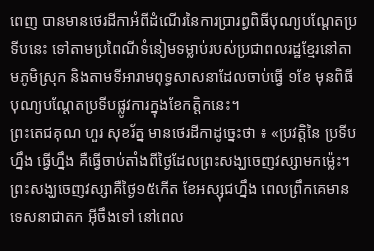ពេញ បានមានថេរដីកាអំពីដំណើរនៃការប្រារព្ធពិធីបុណ្យបណ្តែតប្រទីបនេះ ទៅតាមប្រពៃណីទំនៀមទម្លាប់របស់ប្រជាពលរដ្ឋខ្មែរនៅតាមភូមិស្រុក និងតាមទីអារាមពុទ្ធសាសនាដែលចាប់ធ្វើ ១ខែ មុនពិធីបុណ្យបណ្ដែតប្រទីបផ្លូវការក្នុងខែកត្តិកនេះ។
ព្រះតេជគុណ ហួរ សុខរ័ត្ន មានថេរដីកាដូច្នេះថា ៖ «ប្រវត្តិនៃ ប្រទីបហ្នឹង ធ្វើហ្នឹង គឺធ្វើចាប់តាំងពីថ្ងៃដែលព្រះសង្ឃចេញវស្សាមកម្ល៉េះ។ ព្រះសង្ឃចេញវស្សាគឺថ្ងៃ១៥កើត ខែអស្សុជហ្នឹង ពេលព្រឹកគេមានទេសនាជាតក អ៊ីចឹងទៅ នៅពេល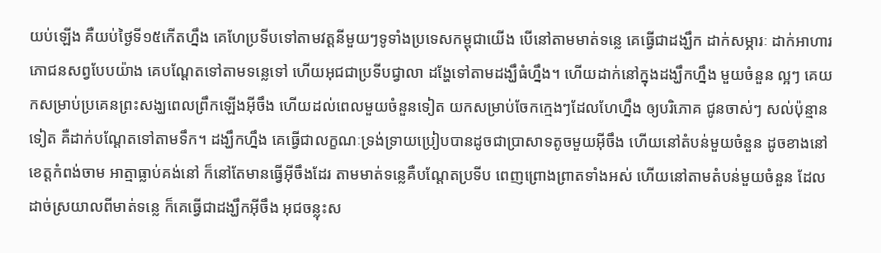យប់ឡើង គឺយប់ថ្ងៃទី១៥កើតហ្នឹង គេហែប្រទីបទៅតាមវត្តនីមួយៗទូទាំងប្រទេសកម្ពុជាយើង បើនៅតាមមាត់ទន្លេ គេធ្វើជាដង្ឃឹក ដាក់សម្ភារៈ ដាក់អាហារភោជនសព្វបែបយ៉ាង គេបណ្ដែតទៅតាមទន្លេទៅ ហើយអុជជាប្រទីបជ្វាលា ដង្ហែទៅតាមដង្ឃឹធំហ្នឹង។ ហើយដាក់នៅក្នុងដង្ឃឹកហ្នឹង មួយចំនួន ល្អៗ គេយកសម្រាប់ប្រគេនព្រះសង្ឃពេលព្រឹកឡើងអ៊ីចឹង ហើយដល់ពេលមួយចំនួនទៀត យកសម្រាប់ចែកក្មេងៗដែលហែហ្នឹង ឲ្យបរិភោគ ជូនចាស់ៗ សល់ប៉ុន្មានទៀត គឺដាក់បណ្ដែតទៅតាមទឹក។ ដង្ឃឹកហ្នឹង គេធ្វើជាលក្ខណៈទ្រង់ទ្រាយប្រៀបបានដូចជាប្រាសាទតូចមួយអ៊ីចឹង ហើយនៅតំបន់មួយចំនួន ដូចខាងនៅខេត្តកំពង់ចាម អាត្មាធ្លាប់គង់នៅ ក៏នៅតែមានធ្វើអ៊ីចឹងដែរ តាមមាត់ទន្លេគឺបណ្ដែតប្រទីប ពេញព្រោងព្រាតទាំងអស់ ហើយនៅតាមតំបន់មួយចំនួន ដែលដាច់ស្រយាលពីមាត់ទន្លេ ក៏គេធ្វើជាដង្ឃឹកអ៊ីចឹង អុជចន្លុះស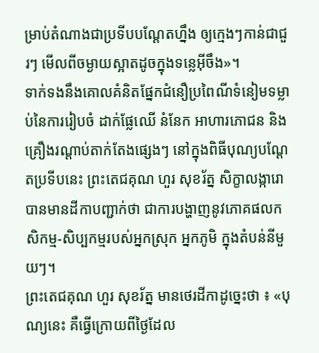ម្រាប់តំណាងជាប្រទីបបណ្ដែតហ្នឹង ឲ្យក្មេងៗកាន់ជាជួរៗ មើលពីចម្ងាយស្អាតដូចក្នុងទន្លេអ៊ីចឹង»។
ទាក់ទងនឹងគោលគំនិតផ្នែកជំនឿប្រពៃណីទំនៀមទម្លាប់នៃការរៀបចំ ដាក់ផ្លែឈើ នំនែក អាហារភោជន និងគ្រឿងរណ្តាប់តាក់តែងផ្សេងៗ នៅក្នុងពិធីបុណ្យបណ្តែតប្រទីបនេះ ព្រះតេជគុណ ហួរ សុខរ័ត្ន សិក្ខាលង្ការោ បានមានដីកាបញ្ជាក់ថា ជាការបង្ហាញនូវភោគផលកសិកម្ម-សិប្បកម្មរបស់អ្នកស្រុក អ្នកភូមិ ក្នុងតំបន់នីមួយៗ។
ព្រះតេជគុណ ហួរ សុខរ័ត្ន មានថេរដីកាដូច្នេះថា ៖ «បុណ្យនេះ គឺធ្វើក្រោយពីថ្ងៃដែល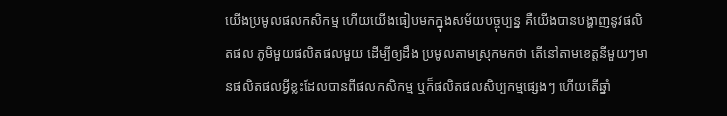យើងប្រមូលផលកសិកម្ម ហើយយើងធៀបមកក្នុងសម័យបច្ចុប្បន្ន គឺយើងបានបង្ហាញនូវផលិតផល ភូមិមួយផលិតផលមួយ ដើម្បីឲ្យដឹង ប្រមូលតាមស្រុកមកថា តើនៅតាមខេត្តនីមួយៗមានផលិតផលអ្វីខ្លះដែលបានពីផលកសិកម្ម ឬក៏ផលិតផលសិប្បកម្មផ្សេងៗ ហើយតើឆ្នាំ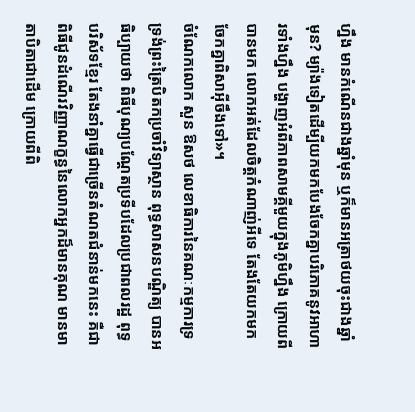ហ្នឹង មានកំណើនជាងឆ្នាំមុន ឬក៏មានអត្រាថយចុះជាងឆ្នាំមុន? ម្យ៉ាងទៀតដើម្បីយកមកបែងចែកគ្នាបរិភោគនូវអាហារទាំងហ្នឹង បង្ហាញអំពីភាពសាមគ្គីមួយក្នុងភូមិហ្នឹង ក្រោយពីបានមក លោកអត់ដែលចិត្តកំណាញ់អីទេ តែងតែយកមកចែកគ្នាពិសាអ៊ីចឹងទៅ»។
ចំណែកលោក សួន ឱសថ លេខាធិការនៃគណៈកម្មការទ្រទ្រង់ព្រះត្រៃបិតកប្រចាំវិទ្យាស្ថាន ពុទ្ធសាសនបណ្ឌិត្យ បានអធិប្បាយថា ពិធីបុណ្យបណ្តែតប្រទីបដែលប្រជាពលរដ្ឋ ពុទ្ធបរិស័ទខ្មែរ តែងនាំគ្នាធ្វើជាច្រើនតំណតជំនាន់មកនេះ គឺជាពិធីជូនដំណើរវិញ្ញាណក្ខន្ធនៃលោកអ្នកដ៏មានគុណ មានមាតាបិតាជាដើម ក្រោយពីពិ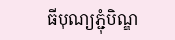ធីបុណ្យភ្ជុំបិណ្ឌ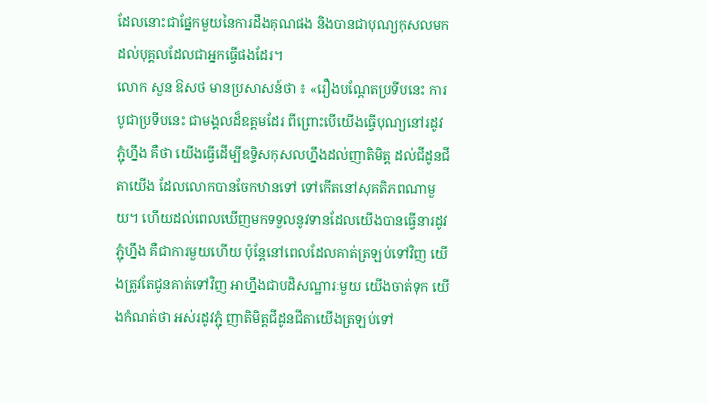ដែលនោះជាផ្នែកមួយនៃការដឹងគុណផង និងបានជាបុណ្យកុសលមកដល់បុគ្គលដែលជាអ្នកធ្វើផងដែរ។
លោក សួន ឱសថ មានប្រសាសន៍ថា ៖ «រឿងបណ្ដែតប្រទីបនេះ ការបូជាប្រទីបនេះ ជាមង្គលដ៏ឧត្ដមដែរ ពីព្រោះបើយើងធ្វើបុណ្យនៅរដូវភ្ជុំហ្នឹង គឺថា យើងធ្វើដើម្បីឧទ្ទិសកុសលហ្នឹងដល់ញាតិមិត្ត ដល់ជីដូនជីតាយើង ដែលលោកបានចែកឋានទៅ ទៅកើតនៅសុគតិភពណាមួយ។ ហើយដល់ពេលឃើញមកទទួលនូវទានដែលយើងបានធ្វើនារដូវភ្ជុំហ្នឹង គឺជាការមួយហើយ ប៉ុន្តែនៅពេលដែលគាត់ត្រឡប់ទៅវិញ យើងត្រូវតែជូនគាត់ទៅវិញ អាហ្នឹងជាបដិសណ្ឋារៈមួយ យើងចាត់ទុក យើងកំណត់ថា អស់រដូវភ្ជុំ ញាតិមិត្តជីដូនជីតាយើងត្រឡប់ទៅ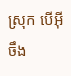ស្រុក បើអ៊ីចឹង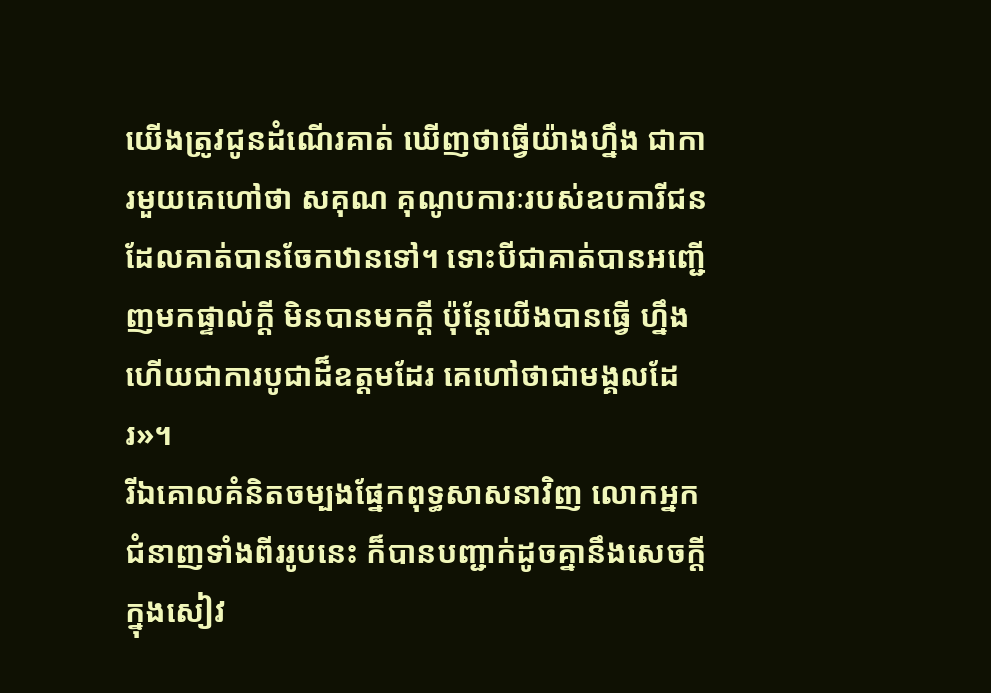យើងត្រូវជូនដំណើរគាត់ ឃើញថាធ្វើយ៉ាងហ្នឹង ជាការមួយគេហៅថា សគុណ គុណូបការៈរបស់ឧបការីជន ដែលគាត់បានចែកឋានទៅ។ ទោះបីជាគាត់បានអញ្ជើញមកផ្ទាល់ក្ដី មិនបានមកក្ដី ប៉ុន្តែយើងបានធ្វើ ហ្នឹងហើយជាការបូជាដ៏ឧត្ដមដែរ គេហៅថាជាមង្គលដែរ»។
រីឯគោលគំនិតចម្បងផ្នែកពុទ្ធសាសនាវិញ លោកអ្នកជំនាញទាំងពីររូបនេះ ក៏បានបញ្ជាក់ដូចគ្នានឹងសេចក្តីក្នុងសៀវ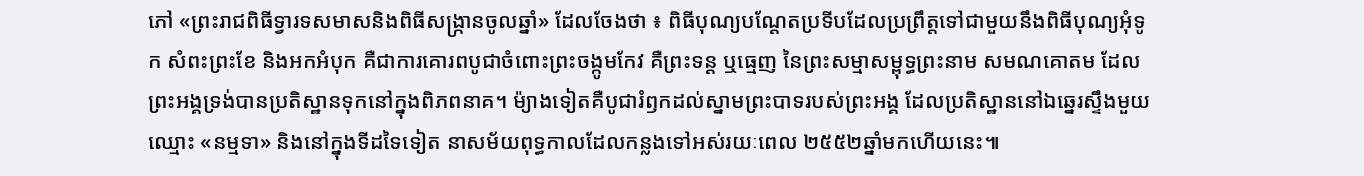ភៅ «ព្រះរាជពិធីទ្វារទសមាសនិងពិធីសង្ក្រានចូលឆ្នាំ» ដែលចែងថា ៖ ពិធីបុណ្យបណ្តែតប្រទីបដែលប្រព្រឹត្តទៅជាមួយនឹងពិធីបុណ្យអុំទូក សំពះព្រះខែ និងអកអំបុក គឺជាការគោរពបូជាចំពោះព្រះចង្កូមកែវ គឺព្រះទន្ត ឬធ្មេញ នៃព្រះសម្មាសម្ពុទ្ធព្រះនាម សមណគោតម ដែលព្រះអង្គទ្រង់បានប្រតិស្ឋានទុកនៅក្នុងពិភពនាគ។ ម៉្យាងទៀតគឺបូជារំឭកដល់ស្នាមព្រះបាទរបស់ព្រះអង្គ ដែលប្រតិស្ឋាននៅឯឆ្នេរស្ទឹងមួយឈ្មោះ «នម្មទា» និងនៅក្នុងទីដទៃទៀត នាសម័យពុទ្ធកាលដែលកន្លងទៅអស់រយៈពេល ២៥៥២ឆ្នាំមកហើយនេះ៕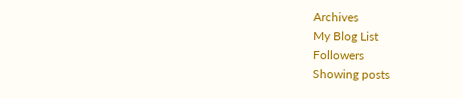Archives
My Blog List
Followers
Showing posts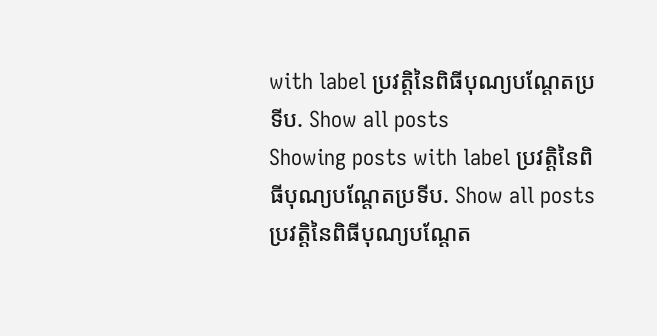with label ប្រវត្តិនៃពិធីបុណ្យបណ្ដែតប្រទីប. Show all posts
Showing posts with label ប្រវត្តិនៃពិធីបុណ្យបណ្ដែតប្រទីប. Show all posts
ប្រវត្តិនៃពិធីបុណ្យបណ្ដែត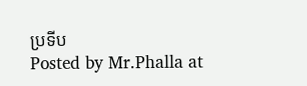ប្រទីប
Posted by Mr.Phalla at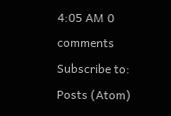4:05 AM 0 comments
Subscribe to:
Posts (Atom)